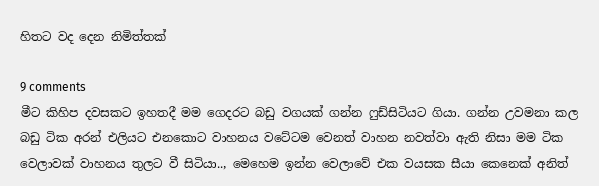හිතට වද දෙන නිමිත්තක්

9 comments
මීට කිහිප දවසකට ඉහතදී මම ගෙදරට බඩු වගයක් ගන්න ෆුඩ්සිටියට ගියා. ගන්න උවමනා කල බඩු ටික අරන් එලියට එනකොට වාහනය වටේටම වෙනත් වාහන නවත්වා ඇති නිසා මම ටික වෙලාවක් වාහනය තුලට වී සිටියා.., මෙහෙම ඉන්න වෙලාවේ එක වයසක සීයා කෙනෙක් අනිත්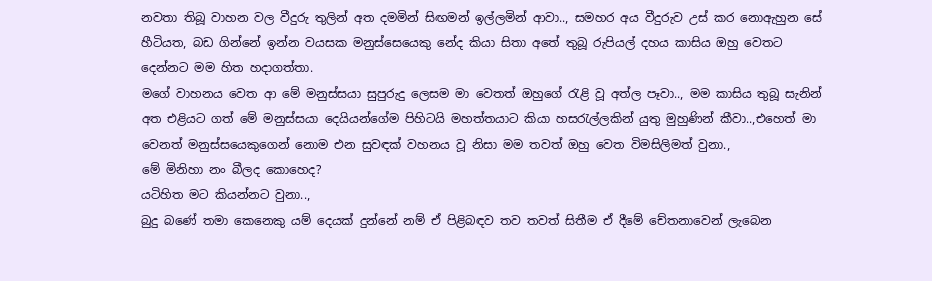නවතා තිබූ වාහන වල වීදුරු තුලින් අත දමමින් සිඟමන් ඉල්ලමින් ආවා.., සමහර අය වීදුරුව උස් කර නොඇහුන සේ හීටියත, බඩ ගින්නේ ඉන්න වයසක මනුස්සෙයෙකු නේද කියා සිතා අතේ තුබූ රුපියල් දහය කාසිය ඔහු වෙතට දෙන්නට මම හිත හදාගත්තා.
මගේ වාහනය වෙත ආ මේ මනුස්සයා සුපුරුදු ලෙසම මා වෙතත් ඔහුගේ රැළි වූ අත්ල පෑවා.., මම කාසිය තුබූ සැනින් අත එළියට ගත් මේ මනුස්සයා දෙයියන්ගේම පිහිටයි මහත්තයාට කියා හසරැල්ලකින් යුතු මුහුණින් කීවා..,එහෙත් මා වෙනත් මනුස්සයෙකුගෙන් නොම එන සුවඳක් වහනය වූ නිසා මම තවත් ඔහු වෙත විමසිලිමත් වුනා.,
මේ මිනිහා නං බීලද කොහෙද?
යටිහිත මට කියන්නට වුනා..,
බුදු බණේ තමා කෙනෙකු යම් දෙයක් දුන්නේ නම් ඒ පිළිබඳව තව තවත් සිතීම ඒ දීමේ චේතනාවෙන් ලැබෙන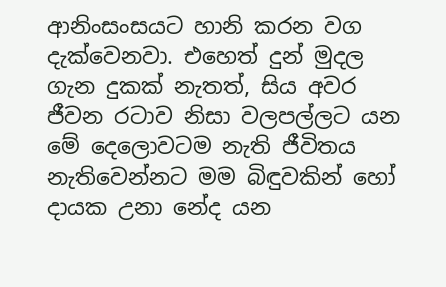ආනිංසංසයට හානි කරන වග දැක්වෙනවා. එහෙත් දුන් මුදල ගැන දුකක් නැතත්, සිය අවර ජීවන රටාව නිසා වලපල්ලට යන මේ දෙලොවටම නැති ජීවිතය නැතිවෙන්නට මම බිඳුවකින් හෝ දායක උනා නේද යන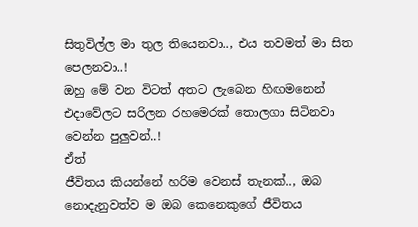සිතුවිල්ල මා තුල තියෙනවා.., එය තවමත් මා සිත පෙලනවා..!
ඔහු මේ වන විටත් අතට ලැබෙන හිඟමනෙන් එදාවේලට සරිලන රහමෙරක් තොලගා සිටිනවා වෙන්න පුලුවන්..!
ඒත්
ජීවිතය කියන්නේ හරිම වෙනස් තැනක්.., ඔබ නොදැනුවත්ව ම ඔබ කෙනෙකුගේ ජීවිතය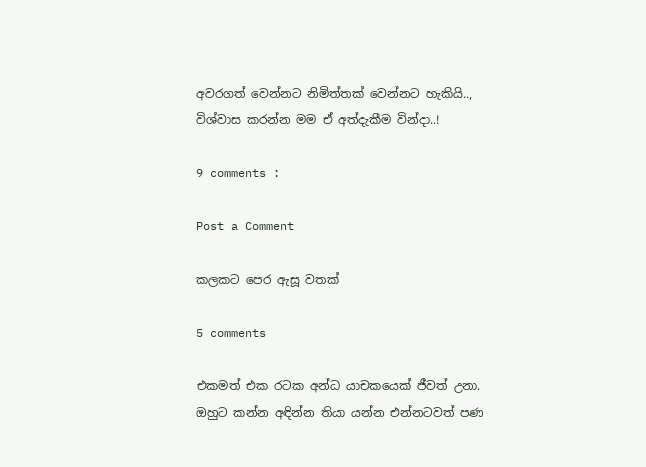අවරගත් වෙන්නට නිමිත්තක් වෙන්නට හැකියි..,
විශ්වාස කරන්න මම ඒ අත්දැකීම වින්දා..!

9 comments :

Post a Comment

කලකට පෙර ඇසූ වතක්

5 comments

එකමත් එක රටක අන්ධ යාචකයෙක් ජීවත් උනා. ඔහුට කන්න අඳින්න තියා යන්න එන්නටවත් පණ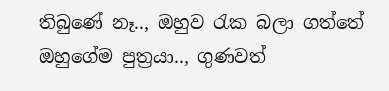තිබුණේ නෑ.., ඔහුව රැක බලා ගත්තේ ඔහුගේම පුත්‍රයා.., ගුණවත්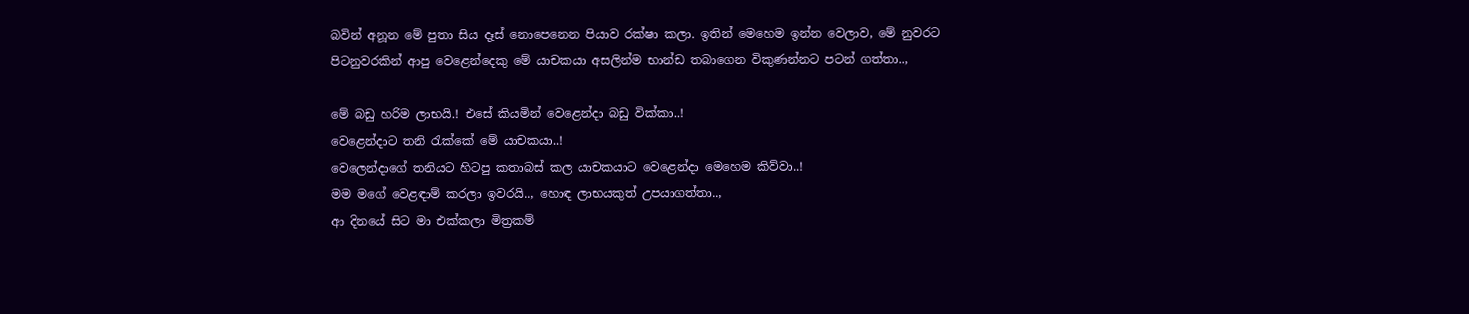බවින් අනූන මේ පුතා සිය දෑස් නොපෙනෙන පියාව රක්ෂා කලා. ඉතින් මෙහෙම ඉන්න වෙලාව, මේ නුවරට පිටනුවරකින් ආපු වෙළෙන්දෙකු මේ යාචකයා අසලින්ම භාන්ඩ තබාගෙන විකුණන්නට පටන් ගත්තා..,

මේ බඩු හරිම ලාභයි.! එසේ කියමින් වෙළෙන්දා බඩු වික්කා..!
වෙළෙන්දාට තනි රැක්කේ මේ යාචකයා..!
වෙලෙන්දාගේ තනියට හිටපු කතාබස් කල යාචකයාට වෙළෙන්දා මෙහෙම කිව්වා..!
මම මගේ වෙළඳාම් කරලා ඉවරයි.., හොඳ ලාභයකුත් උපයාගත්තා..,
ආ දිනයේ සිට මා එක්කලා මිත්‍රකම්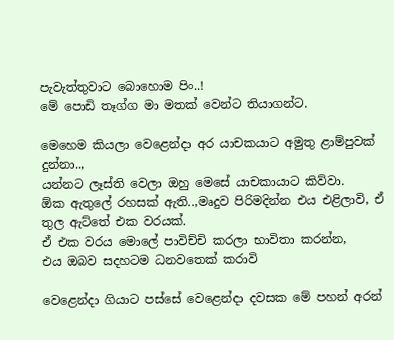පැවැත්තුවාට බොහොම පිං..!
මේ පොඩි තෑග්ග මා මතක් වෙන්ට තියාගන්ට.

මෙහෙම කියලා වෙළෙන්දා අර යාචකයාට අමුතු ළාම්පුවක් දුන්නා..,
යන්නට ලෑස්ති වෙලා ඔහු මෙසේ යාචකායාට කිව්වා.
ඕක ඇතුලේ රහසක් ඇති..,මෘදුව පිරිමදින්න එය එළිලාවි, ඒ තුල ඇට්තේ එක වරයක්.
ඒ එක වරය මොලේ පාවිච්චි කරලා භාවිතා කරන්න,
එය ඔබව සදහටම ධනවතෙක් කරාවි

වෙළෙන්දා ගියාට පස්සේ වෙළෙන්දා දවසක මේ පහන් අරන්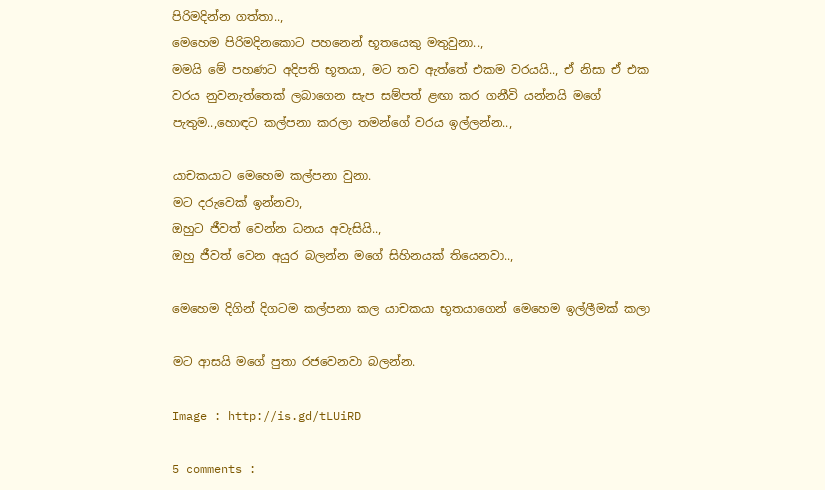පිරිමදින්න ගත්තා..,
මෙහෙම පිරිමදිනකොට පහනෙන් භූතයෙකු මතුවුනා..,
මමයි මේ පහණට අදිපති භූතයා, මට තව ඇත්තේ එකම වරයයි.., ඒ නිසා ඒ එක වරය නුවනැත්තෙක් ලබාගෙන සැප සම්පත් ළඟා කර ගනීවි යන්නයි මගේ පැතුම..,හොඳට කල්පනා කරලා තමන්ගේ වරය ඉල්ලන්න..,

යාචකයාට මෙහෙම කල්පනා වුනා.
මට දරුවෙක් ඉන්නවා,
ඔහුට ජීවත් වෙන්න ධනය අවැසියි..,
ඔහු ජීවත් වෙන අයුර බලන්න මගේ සිහිනයක් තියෙනවා..,

මෙහෙම දිගින් දිගටම කල්පනා කල යාචකයා භූතයාගෙන් මෙහෙම ඉල්ලීමක් කලා

මට ආසයි මගේ පුතා රජවෙනවා බලන්න.

Image : http://is.gd/tLUiRD

5 comments :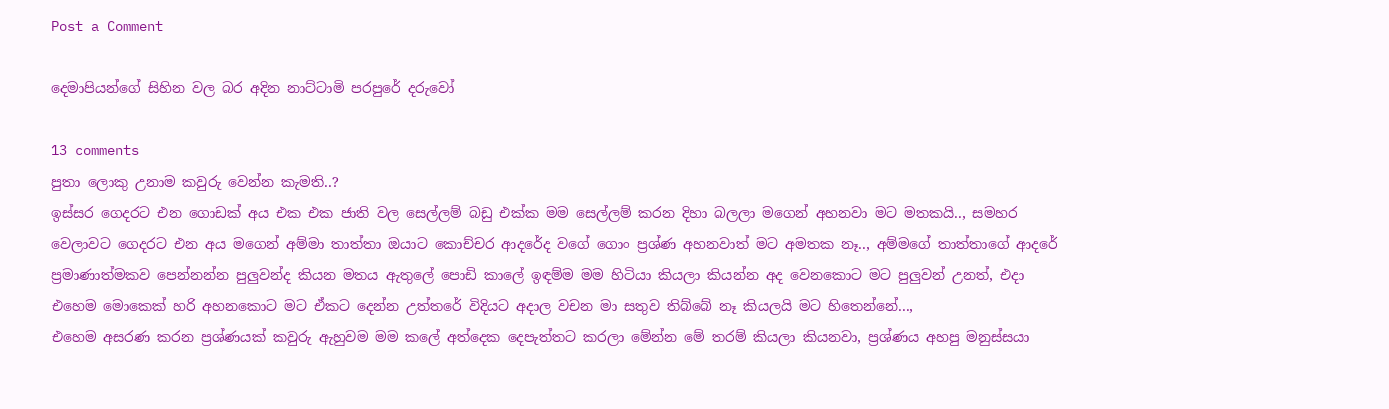Post a Comment

දෙමාපියන්ගේ සිහින වල බර අදින නාට්ටාමි පරපුරේ දරුවෝ

13 comments
පුතා ලොකු උනාම කවුරු වෙන්න කැමති..?
ඉස්සර ගෙදරට එන ගොඩක් අය එක එක ජාති වල සෙල්ලම් බඩු එක්ක මම සෙල්ලම් කරන දිහා බලලා මගෙන් අහනවා මට මතකයි.., සමහර වෙලාවට ගෙදරට එන අය මගෙන් අම්මා තාත්තා ඔයාට කොච්චර ආදරේද වගේ ගොං ප්‍රශ්ණ අහනවාත් මට අමතක නෑ.., අම්මගේ තාත්තාගේ ආදරේ ප්‍රමාණාත්මකව පෙන්නන්න පුලුවන්ද කියන මතය ඇතුලේ පොඩි කාලේ ඉඳම්ම මම හිටියා කියලා කියන්න අද වෙනකොට මට පුලුවන් උනත්, එදා එහෙම මොකෙක් හරි අහනකොට මට ඒකට දෙන්න උත්තරේ විදියට අදාල වචන මා සතුව තිබ්බේ නෑ කියලයි මට හිතෙන්නේ...,
එහෙම අසරණ කරන ප්‍රශ්ණයක් කවුරු ඇහුවම මම කලේ අත්දෙක දෙපැත්තට කරලා මේන්න මේ තරම් කියලා කියනවා, ප්‍රශ්ණය අහපු මනුස්සයා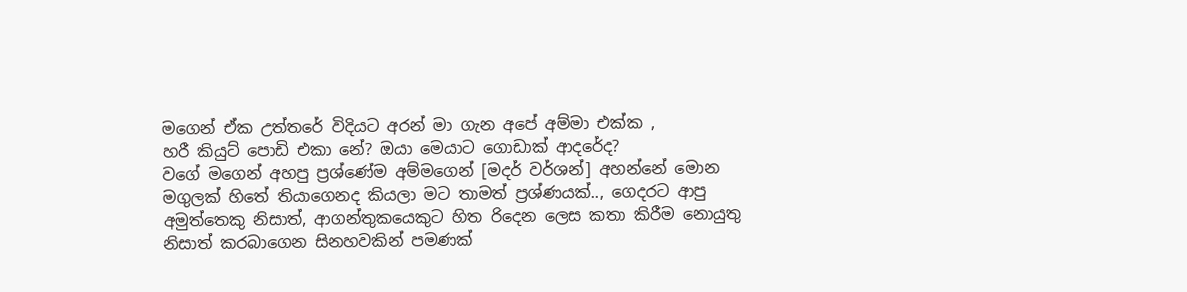මගෙන් ඒක උත්තරේ විදියට අරන් මා ගැන අපේ අම්මා එක්ක ,
හරී කියුට් පොඩි එකා නේ? ඔයා මෙයාට ගොඩාක් ආදරේද?
වගේ මගෙන් අහපු ප්‍රශ්ණේම අම්මගෙන් [මදර් වර්ශන්] අහන්නේ මොන මගුලක් හිතේ තියාගෙනද කියලා මට තාමත් ප්‍රශ්ණයක්.., ගෙදරට ආපු අමුත්තෙකු නිසාත්, ආගන්තුකයෙකුට හිත රිදෙන ලෙස කතා කිරීම නොයුතු නිසාත් කරබාගෙන සිනහවකින් පමණක්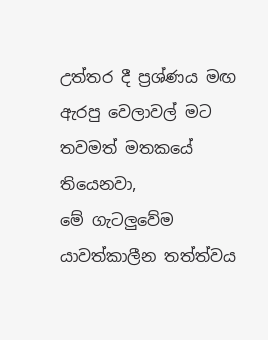උත්තර දී ප්‍රශ්ණය මඟ ඇරපු වෙලාවල් මට තවමත් මතකයේ තියෙනවා,
මේ ගැටලුවේම යාවත්කාලීන තත්ත්වය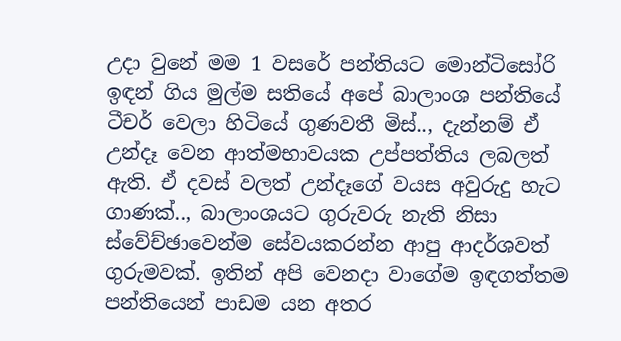උදා වුනේ මම 1 වසරේ පන්තියට මොන්ටිසෝරි ඉඳන් ගිය මුල්ම සතියේ අපේ බාලාංශ පන්තියේ ටීචර් වෙලා හිටියේ ගුණවතී මිස්.., දැන්නම් ඒ උන්දෑ වෙන ආත්මභාවයක උප්පත්තිය ලබලත් ඇති. ඒ දවස් වලත් උන්දෑගේ වයස අවුරුදු හැට ගාණක්.., බාලාංශයට ගුරුවරු නැති නිසා ස්වේච්ඡාවෙන්ම සේවයකරන්න ආපු ආදර්ශවත් ගුරුමවක්. ඉතින් අපි වෙනදා වාගේම ඉඳගත්තම පන්තියෙන් පාඩම යන අතර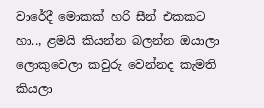වාරේදී මොකක් හරි සීන් එකකට
හා.., ළමයි කියන්න බලන්න ඔයාලා ලොකුවෙලා කවුරු වෙන්නද කැමති කියලා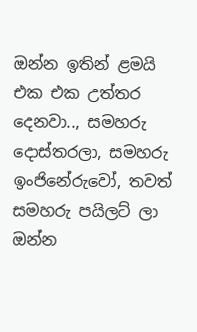ඔන්න ඉතින් ළමයි එක එක උත්තර දෙනවා.., සමහරු දොස්තරලා, සමහරු ඉංජිනේරුවෝ, තවත් සමහරු පයිලට් ලා ඔන්න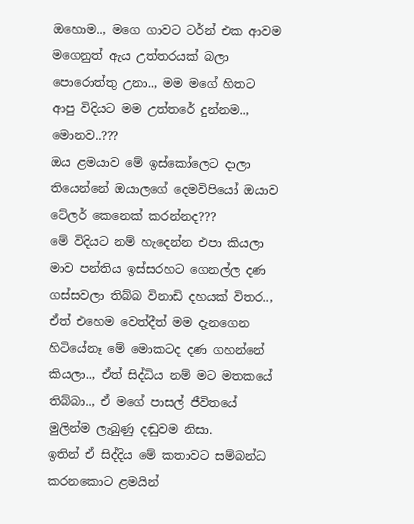ඔහොම.., මගෙ ගාවට ටර්න් එක ආවම මගෙනුත් ඇය උත්තරයක් බලා පොරොත්තු උනා.., මම මගේ හිතට ආපු විදියට මම උත්තරේ දුන්නම..,
මොනව..???
ඔය ළමයාව මේ ඉස්කෝලෙට දාලා තියෙන්නේ ඔයාලගේ දෙමවිපියෝ ඔයාව ටේල‍ර් කෙනෙක් කරන්නද???
මේ විදියට නම් හැදෙන්න එපා කියලා මාව පන්තිය ඉස්සරහට ගෙනල්ල දණ ගස්සවලා තිබ්බ විනාඩි දහයක් විතර..,  ඒත් එහෙම වෙත්දීත් මම දැනගෙන හිටියේනෑ මේ මොකටද දණ ගහන්නේ කියලා.., ඒත් සිද්ධිය නම් මට මතකයේ තිබ්බා.., ඒ මගේ පාසල් ජීවිතයේ මුලින්ම ලැබුණු දඬුවම නිසා.
ඉතින් ඒ සිද්දිය මේ කතාවට සම්බන්ධ කරනකොට ළමයින්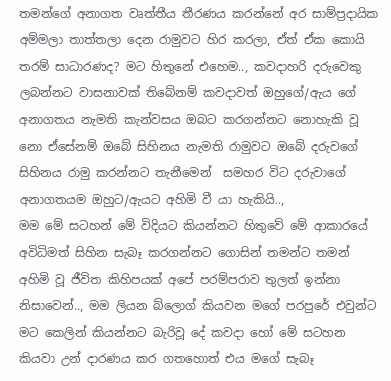තමන්ගේ අනාගත වෘත්තීය තීරණය කරන්නේ අර සාම්ප්‍රදායික අම්මලා තාත්තලා දෙන රාමුවට හිර කරලා, ඒත් ඒක කොයි තරම් සාධාරණද? මට හිතුනේ එහෙම.., කවදාහරි දරුවෙකු ලබන්නට වාසනාවක් තිබේනම් කවදාවත් ඔහුගේ/ඇය ගේ අනාගතය නැමති කැන්වසය ඔබට කරගන්නට නොහැකි වූ නො ඒසේනම් ඔබේ සිහිනය නැමති රාමුවට ඔබේ දරුවගේ සිහිනය රාමු කරන්නට තැනීමෙන්  සමහර විට දරුවාගේ අනාගතයම ඔහුට/ඇයට අහිමි වී යා හැකියි..,
මම මේ සටහන් මේ විදියට කියන්නට හිතුවේ මේ ආකාරයේ අවිධිමත් සිහින සැබෑ කරගන්නට ගොසින් තමන්ට තමන් අහිමි වූ ජීවිත කිහිපයක් අපේ පරම්පරාව තුලත් ඉන්නා නිසාවෙන්.., මම ලියන බ්ලොග් කියවන මගේ පරපුරේ එවුන්ට මට කෙලින් කියන්නට බැරිවූ දේ කවදා හෝ මේ සටහන කියවා උන් දාරණය කර ගතහොත් එය මගේ සැබෑ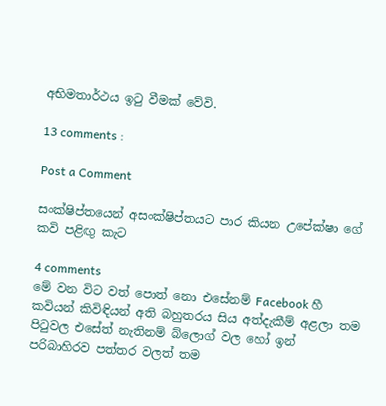අභිමතාර්ථය ඉටු වීමක් වේවි.

13 comments :

Post a Comment

සංක්ෂිප්තයෙන් අසංක්ෂිප්තයට පාර කියන උපේක්ෂා ගේ කවි පළිඟු කැට

4 comments
මේ වන විට වත් පොත් නො එසේනම් Facebook හී කවියන් කිවිඳියන් අති බහුතරය සිය අත්දැකීම් අළලා තම පිටුවල එසේත් නැතිනම් බ්ලොග් වල හෝ ඉන් පරිබාහිරව පත්තර වලත් තම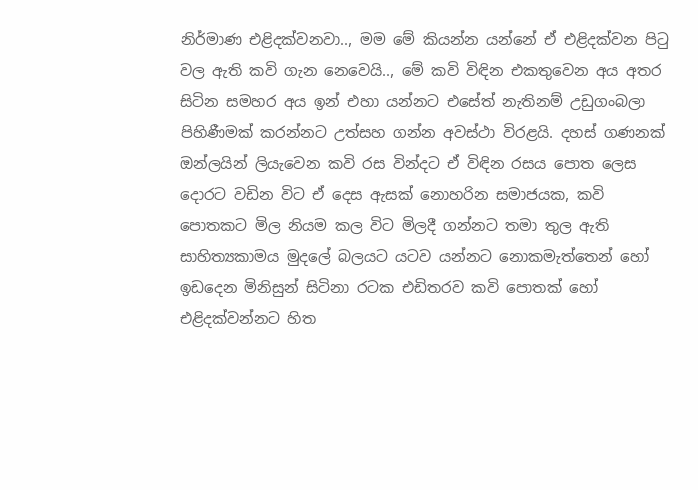නිර්මාණ එළිදක්වනවා.., මම මේ කියන්න යන්නේ ඒ එළිදක්වන පිටු වල ඇති කවි ගැන නෙවෙයි.., මේ කවි විඳින එකතුවෙන අය අතර සිටින සමහර අය ඉන් එහා යන්නට එසේත් නැතිනම් උඩුගංබලා පිහිණීමක් කරන්නට උත්සහ ගන්න අවස්ථා විරළයි. දහස් ගණනක් ඔන්ලයින් ලියැවෙන කවි රස වින්දට ඒ විඳින රසය පොත ලෙස දොරට වඩින විට ඒ දෙස ඇසක් නොහරින සමාජයක, කවි පොතකට මිල නියම කල විට මිලදී ගන්නට තමා තුල ඇති සාහිත්‍යකාමය මුදලේ බලයට යටව යන්නට නොකමැත්තෙන් හෝ ඉඩදෙන මිනිසුන් සිටිනා රටක එඩිතරව කවි පොතක් හෝ එළිදක්වන්නට හිත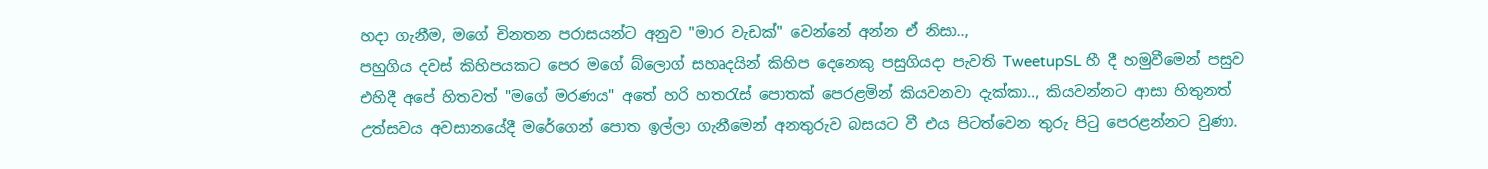හදා ගැනීම, මගේ චිනතන පරාසයන්ට අනුව "මාර වැඩක්" වෙන්නේ අන්න ඒ නිසා..,
පහුගිය දවස් කිහිපයකට පෙර මගේ බ්ලොග් සහෘදයින් කිහිප දෙනෙකු පසුගියදා පැවති TweetupSL හී දී හමුවීමෙන් පසුව එහිදී අපේ හිතවත් "මගේ මරණය" අතේ හරි හතරැස් පොතක් පෙරළමින් කියවනවා දැක්කා.., කියවන්නට ආසා හිතුනත් උත්සවය අවසානයේදී මරේගෙන් පොත ඉල්ලා ගැනීමෙන් අනතුරුව බසයට වී එය පිටත්වෙන තුරු පිටු පෙරළන්නට වුණා.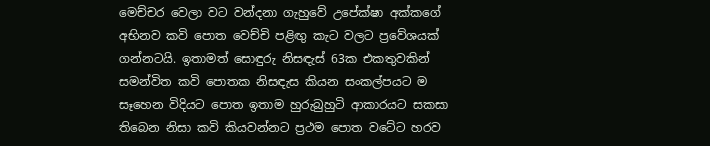මෙච්චර වෙලා වට වන්දනා ගැහුවේ උපේක්ෂා අක්කගේ අභිනව කවි පොත වෙච්චි පළිඟු කැට වලට ප්‍රවේශයක් ගන්නටයි. ඉතාමත් සොඳුරු නිසඳැස් 63ක එකතුවකින් සමන්විත කවි පොතක නිසඳැස කියන සංකල්පයට ම සෑහෙන විදියට පොත ඉතාම හුරුබුහුටි ආකාරයට සකසා තිබෙන නිසා කවි කියවන්නට ප්‍රථම පොත වටේට හරව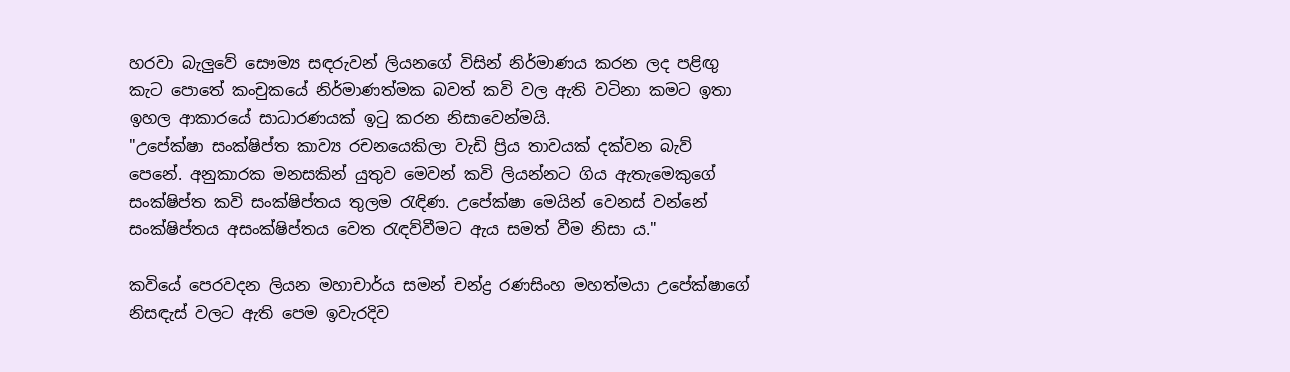හරවා බැලුවේ සෞම්‍ය සඳරුවන් ලියනගේ විසින් නිර්මාණය කරන ලද පළිඟු කැට පොතේ කංචුකයේ නිර්මාණත්මක බවත් කවි වල ඇති වටිනා කමට ඉතා ඉහල ආකාරයේ සාධාරණයක් ඉටු කරන නිසාවෙන්මයි.
"උපේක්ෂා සංක්ෂිප්ත කාව්‍ය රචනයෙකිලා වැඩි ප්‍රිය තාවයක් දක්වන බැව් පෙනේ. අනුකාරක මනසකින් යුතුව මෙවන් කවි ලියන්නට ගිය ඇතැමෙකුගේ සංක්ෂිප්ත කවි සංක්ෂිප්තය තුලම රැඳිණ. උපේක්ෂා මෙයින් වෙනස් වන්නේ සංක්ෂිප්තය අසංක්ෂිප්තය වෙත රැඳව්වීමට ඇය සමත් වීම නිසා ය."

කවියේ පෙරවදන ලියන මහාචාර්ය සමන් චන්ද්‍ර රණසිංහ මහත්මයා උපේක්ෂාගේ නිසඳැස් වලට ඇති පෙම ඉවැරදිව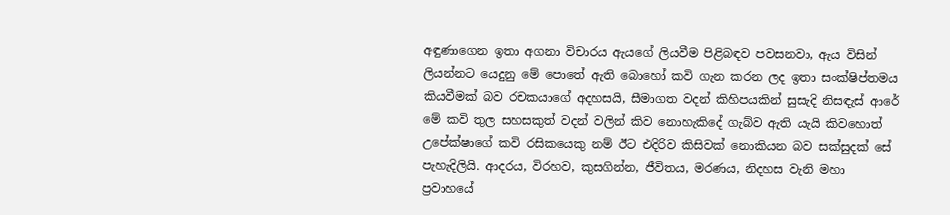අඳුණාගෙන ඉතා අගනා විචාරය ඇයගේ ලියවීම පිළිබඳව පවසනවා, ඇය විසින් ලියන්නට යෙදුනු මේ පොතේ ඇති බොහෝ කවි ගැන කරන ලද ඉතා සංක්ෂිප්තමය කියවීමක් බව රචකයාගේ අදහසයි, සීමාගත වදන් කිහිපයකින් සුසැදි නිසඳැස් ආරේ මේ කවි තුල සහසකුත් වදන් වලින් කිව නොහැකිදේ ගැබ්ව ඇති යැයි කිවහොත් උපේක්ෂාගේ කවි රසිකයෙකු නම් ඊට එදිරිව කිසිවක් නොකියන බව සක්සුදක් සේ පැහැදිලියි. ආදරය, විරහව, කුසගින්න, ජීවිතය, මරණය, නිදහස වැනි මහා ප්‍රවාහයේ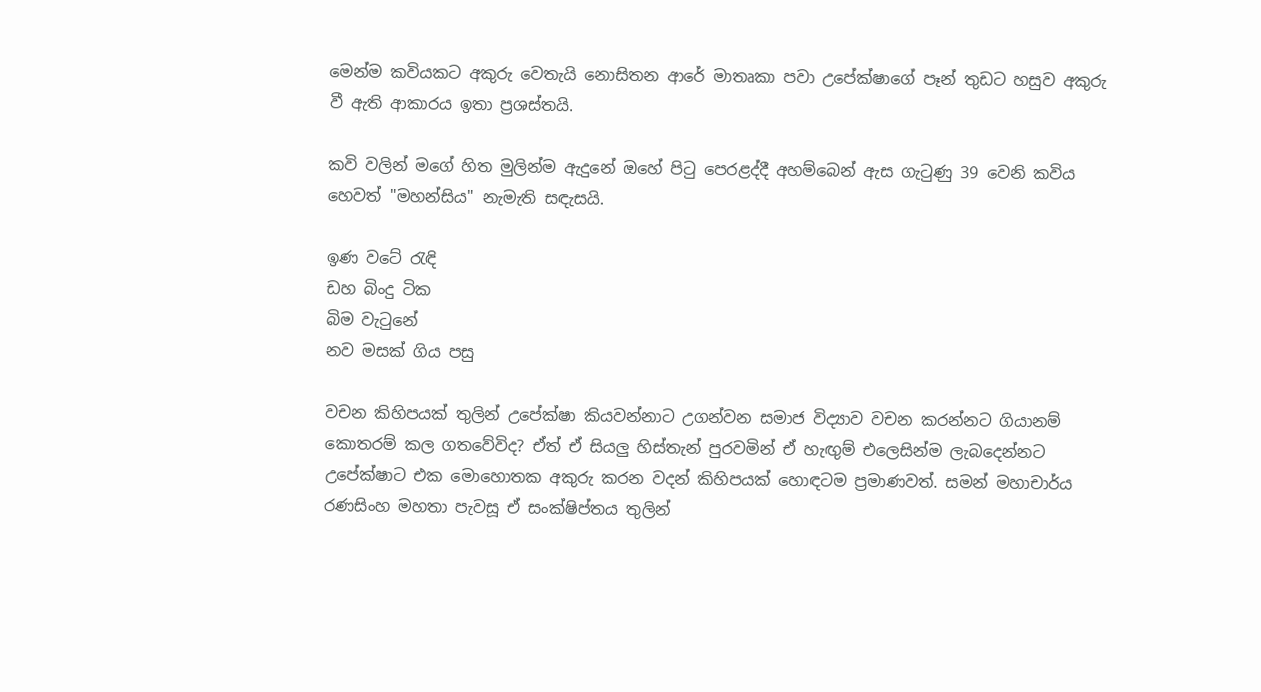මෙන්ම කවියකට අකුරු වෙතැයි නොසිතන ආරේ මාතෘකා පවා උපේක්ෂාගේ පෑන් තුඩට හසුව අකුරු වී ඇති ආකාරය ඉතා ප්‍රශස්තයි.

කවි වලින් මගේ හිත මුලින්ම ඇදුනේ ඔහේ පිටු පෙරළද්දී අහම්බෙන් ඇස ගැටුණු 39 වෙනි කවිය හෙවත් "මහන්සිය" නැමැති සඳැසයි.

ඉණ වටේ රැඳි
ඩහ බිංදු ටික
බිම වැටුනේ
නව මසක් ගිය පසු

වචන කිහිපයක් තුලින් උපේක්ෂා කියවන්නාට උගන්වන සමාජ විද්‍යාව වචන කරන්නට ගියානම් කොතරම් කල ගතවේවිද? ඒත් ඒ සියලු හිස්තැන් පුරවමින් ඒ හැඟුම් එලෙසින්ම ලැබදෙන්නට උපේක්ෂාට එක මොහොතක අකුරු කරන වදන් කිහිපයක් හොඳටම ප්‍රමාණවත්. සමන් මහාචාර්ය රණසිංහ මහතා පැවසූ ඒ සංක්ෂිප්තය තුලින්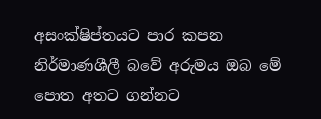අසංක්ෂිප්තයට පාර කපන නිර්මාණශීලී බවේ අරුමය ඔබ මේ පොත අතට ගන්නට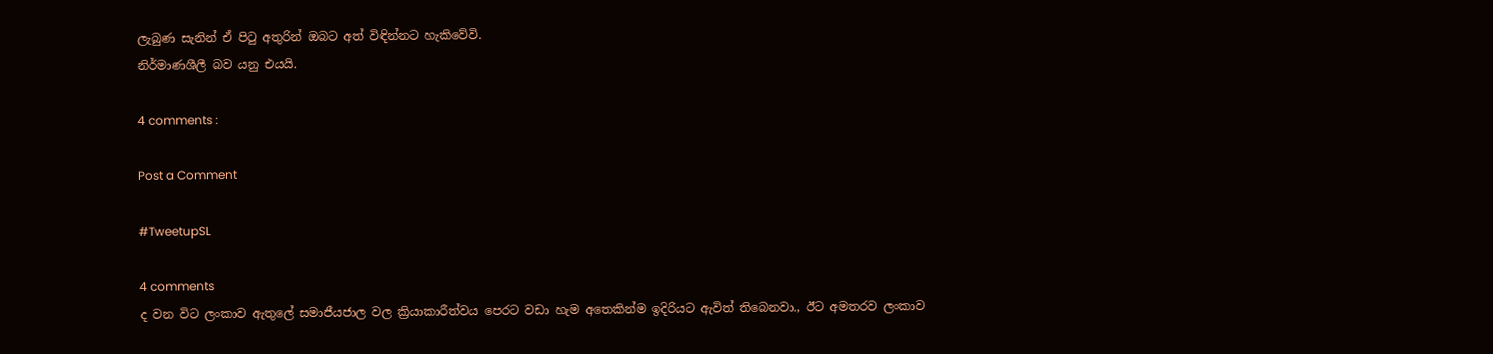ලැබුණ සැනින් ඒ පිටු අතුරින් ඔබට අත් විඳින්නට හැකිවේවි.
නිර්මාණශීලී බව යනු එයයි.

4 comments :

Post a Comment

#TweetupSL

4 comments
ද වන විට ලංකාව ඇතුලේ සමාජීයජාල වල ක්‍රියාකාරීත්වය පෙරට වඩා හැම අතෙකින්ම ඉදිරියට ඇවිත් තිබෙනවා., ඊට අමතරව ලංකාව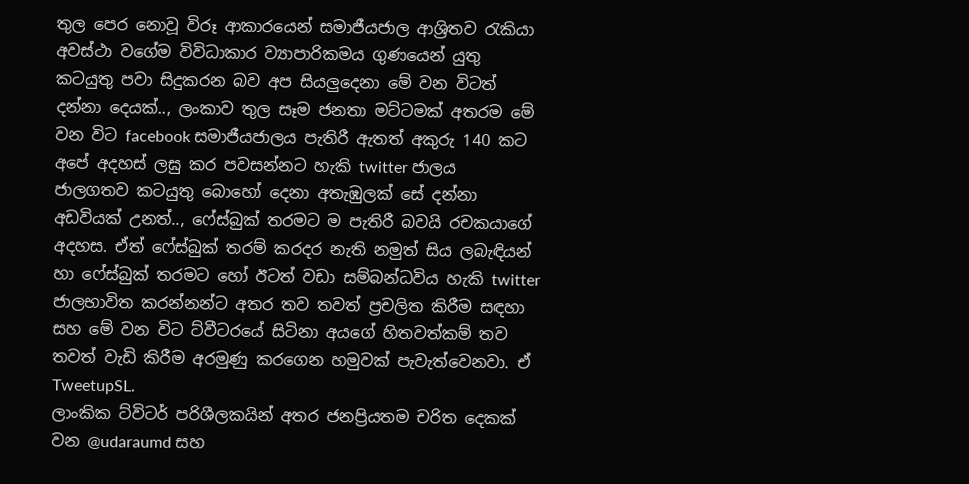තුල පෙර නොවූ විරූ ආකාරයෙන් සමාජීයජාල ආශ්‍රිතව රැකියා අවස්ථා වගේම විවිධාකාර ව්‍යාපාරිකමය ගුණයෙන් යුතු කටයුතු පවා සිදුකරන බව අප සියලුදෙනා මේ වන විටත් දන්නා දෙයක්.., ලංකාව තුල සෑම ජනතා මට්ටමක් අතරම මේ වන විට facebook සමාජීයජාලය පැතිරී ඇතත් අකුරු 140 කට අපේ අදහස් ලඝු කර පවසන්නට හැකි twitter ජාලය ජාලගතව කටයුතු බොහෝ දෙනා අතැඹුලක් සේ දන්නා අඩවියක් උනත්.., ෆේස්බුක් තරමට ම පැතිරී බවයි රචකයාගේ අදහස. ඒත් ෆේස්බුක් තරම් කරදර නැති නමුත් සිය ලබැඳියන් හා ෆේස්බුක් තරමට හෝ ඊටත් වඩා සම්බන්ධවිය හැකි twitter ජාලභාවිත කරන්නන්ට අතර තව තවත් ප්‍රචලිත කිරීම සඳහා සහ මේ වන විට ට්වීටරයේ සිටිනා අයගේ හිතවත්කම් තව තවත් වැඩි කිරීම අරමුණු කරගෙන හමුවක් පැවැත්වෙනවා. ඒ TweetupSL.
ලාංකික ට්විටර් පරිශීලකයින් අතර ජනප්‍රියතම චරිත දෙකක් වන @udaraumd සහ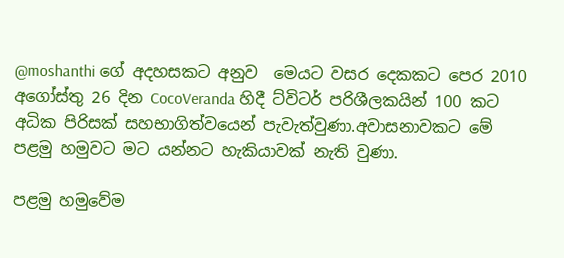@moshanthi ගේ අදහසකට අනුව  මෙයට වසර දෙකකට පෙර 2010 අගෝස්තු 26 දින CocoVeranda හිදී ට්විටර් පරිශීලකයින් 100 කට අධික පිරිසක් සහභාගිත්වයෙන් පැවැත්වුණා.අවාසනාවකට මේ පළමු හමුවට මට යන්නට හැකියාවක් නැති වුණා.

පළමු හමුවේම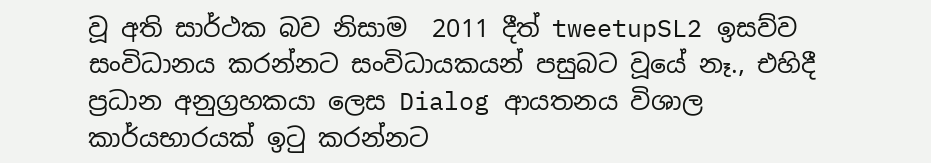වූ අති සාර්ථක බව නිසාම  2011 දීත් tweetupSL2 ඉසව්ව සංවිධානය කරන්නට සංවිධායකයන් පසුබට වූයේ නෑ., එහිදී ප්‍රධාන අනුග්‍රහකයා ලෙස Dialog ආයතනය විශාල කාර්යභාරයක් ඉටු කරන්නට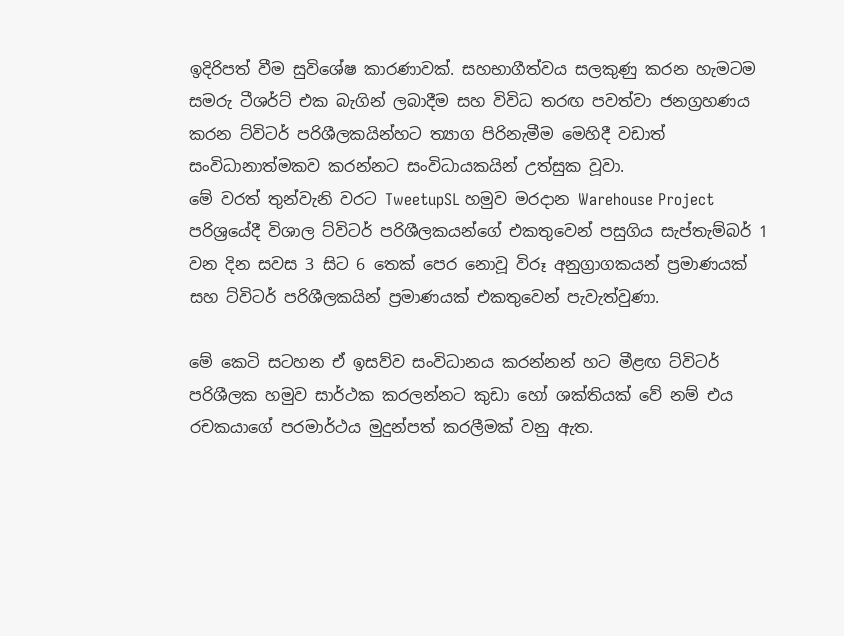ඉදිරිපත් වීම සුවිශේෂ කාරණාවක්. සහභාගීත්වය සලකුණු කරන හැමටම සමරු ටීශර්ට් එක බැගින් ලබාදීම සහ විවිධ තරඟ පවත්වා ජනග්‍රහණය කරන ට්විටර් පරිශීලකයින්හට ත්‍යාග පිරිනැමීම මෙහිදී වඩාත් සංවිධානාත්මකව කරන්නට සංවිධායකයින් උත්සුක වූවා.
මේ වරත් තුන්වැනි වරට TweetupSL හමුව මරදාන Warehouse Project පරිශ්‍රයේදී විශාල ට්විටර් පරිශීලකයන්ගේ එකතුවෙන් පසුගිය සැප්තැම්බර් 1 වන දින සවස 3 සිට 6 තෙක් පෙර නොවූ විරූ අනුග්‍රාගකයන් ප්‍රමාණයක් සහ ට්විටර් පරිශීලකයින් ප්‍රමාණයක් එකතුවෙන් පැවැත්වුණා.

මේ කෙටි සටහන ඒ ඉසව්ව සංවිධානය කරන්නන් හට මීළඟ ට්විටර් පරිශීලක හමුව සාර්ථක කරලන්නට කුඩා හෝ ශක්තියක් වේ නම් එය රචකයාගේ පරමාර්ථය මුදුන්පත් කරලීමක් වනු ඇත.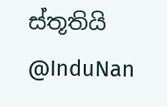ස්තූතියි @InduNan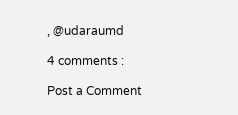, @udaraumd

4 comments :

Post a Comment